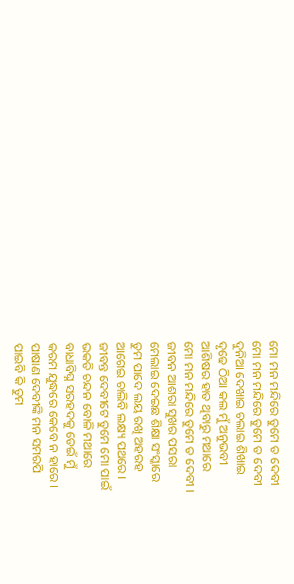ମୋ ମନ ମନ୍ଦିରେ ତୁମେ ତ ଦେବୀ
ମୋ ମନ ମନ୍ଦିରେ ତୁମେ ତ ଦେବୀ
ଦୁନିଆ ଦେଖାଇ ଚଲାଇ ଶିଖାଇ
ଦୃଢେ ଠିଆ କଲ ମୁଁ ଅନୁଭବୀ
ଆଶିଷର ହାତ ଥିବାରୁ ମଥାରେ
ମୋ ମନ ମନ୍ଦିରେ ତୁମେ ତ ଦେବୀ ।
ଜୀବନ ଆଶରା ସୁଖର ପସରା
ମେଲାଇ ଦେଇଛ ଶିକ୍ଷା ସଂସ୍କାରେ
ତୁମ ପାଦେ ଲୟ ରଖି ଅହରହ
ଆଗେଇ ଚାଲିବି ଲକ୍ଷ୍ୟ ପଥରେ ।
ଜୀବନ୍ତ ଦେବୀଟେ ତୁମେ ମୋ ପାଇଁ
ଭକତି ଚନ୍ଦନ ବୋଳି ମଥାରେ
ବାଧାବିଘ୍ନ ସରହଦକୁ ଡେଇଁ ମୁଁ
କରମ ଯୁଦ୍ଧରେ କେବେ ନ ହାରେ ।
ପାଷାଣ ଦେବୀଙ୍କି ମନ ସମରପି
ପାଇବି କି ତୁମ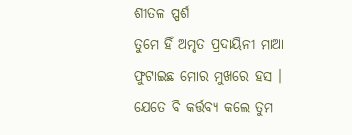ଶୀତଳ ପ୍ପର୍ଶ
ତୁମେ ହିଁ ଅମୃତ ପ୍ରଦାୟିନୀ ମାଆ
ଫୁଟାଇଛ ମୋର ମୁଖରେ ହସ ।
ଯେତେ ବି କର୍ତ୍ତବ୍ୟ କଲେ ତୁମ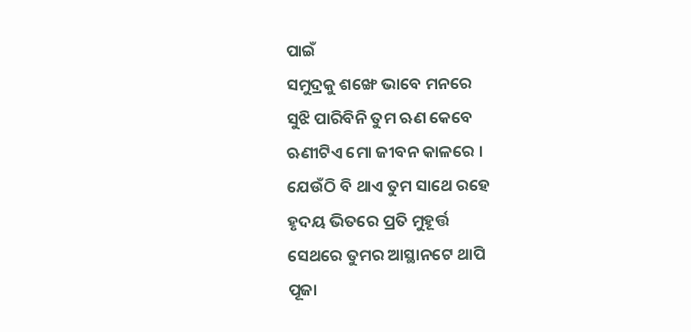ପାଇଁ
ସମୁଦ୍ରକୁ ଶଙ୍ଖେ ଭାବେ ମନରେ
ସୁଝି ପାରିବିନି ତୁମ ଋଣ କେବେ
ଋଣୀଟିଏ ମୋ ଜୀବନ କାଳରେ ।
ଯେଉଁଠି ବି ଥାଏ ତୁମ ସାଥେ ରହେ
ହୃଦୟ ଭିତରେ ପ୍ରତି ମୁହୂର୍ତ୍ତ
ସେଥରେ ତୁମର ଆସ୍ଥାନଟେ ଥାପି
ପୂଜା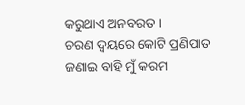କରୁଥାଏ ଅନବରତ ।
ଚରଣ ଦ୍ବୟରେ କୋଟି ପ୍ରଣିପାତ
ଜଣାଇ ବାହି ମୁଁ କରମ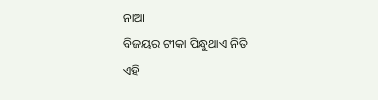ନାଆ
ବିଜୟର ଟୀକା ପିନ୍ଧୁଥାଏ ନିତି
ଏହି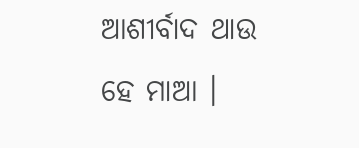ଆଶୀର୍ବାଦ ଥାଉ ହେ ମାଆ ।